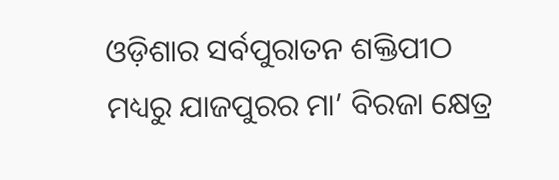ଓଡ଼ିଶାର ସର୍ବପୁରାତନ ଶକ୍ତିପୀଠ ମଧ୍ୟରୁ ଯାଜପୁରର ମା’ ବିରଜା କ୍ଷେତ୍ର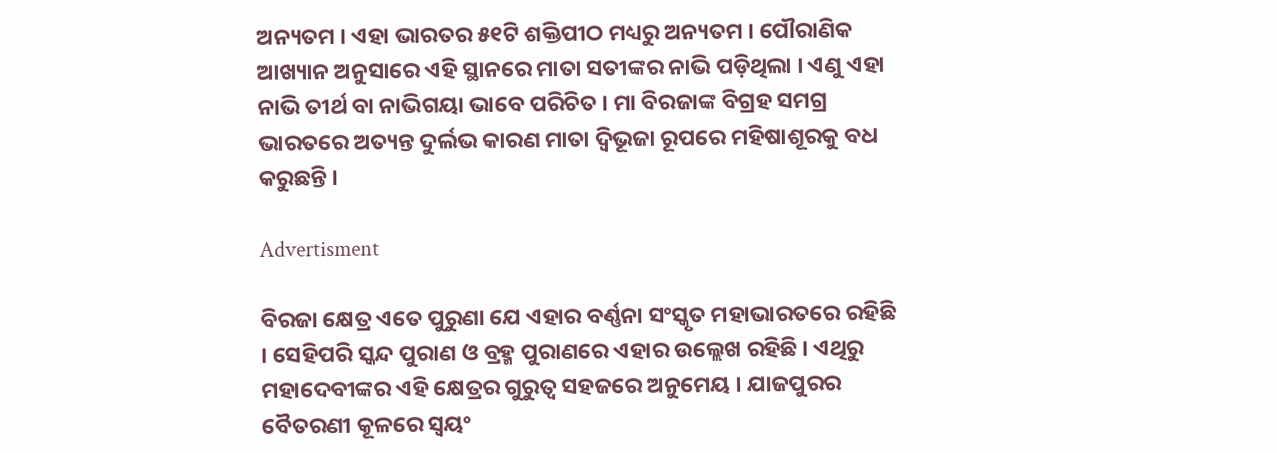ଅନ୍ୟତମ । ଏହା ଭାରତର ୫୧ଟି ଶକ୍ତିପୀଠ ମଧ୍ୟରୁ ଅନ୍ୟତମ । ପୌରାଣିକ ଆଖ୍ୟାନ ଅନୁସାରେ ଏହି ସ୍ଥାନରେ ମାତା ସତୀଙ୍କର ନାଭି ପଡ଼ିଥିଲା । ଏଣୁ ଏହା ନାଭି ତୀର୍ଥ ବା ନାଭିଗୟା ଭାବେ ପରିଚିତ । ମା ବିରଜାଙ୍କ ବିଗ୍ରହ ସମଗ୍ର ଭାରତରେ ଅତ୍ୟନ୍ତ ଦୁର୍ଲଭ କାରଣ ମାତା ଦ୍ବିଭୂଜା ରୂପରେ ମହିଷାଶୂରକୁ ବଧ କରୁଛନ୍ତି ।

Advertisment

ବିରଜା କ୍ଷେତ୍ର ଏତେ ପୁରୁଣା ଯେ ଏହାର ବର୍ଣ୍ଣନା ସଂସ୍କୃତ ମହାଭାରତରେ ରହିଛି । ସେହିପରି ସ୍କନ୍ଦ ପୁରାଣ ଓ ବ୍ରହ୍ମ ପୁରାଣରେ ଏହାର ଉଲ୍ଲେଖ ରହିଛି । ଏଥିରୁ ମହାଦେବୀଙ୍କର ଏହି କ୍ଷେତ୍ରର ଗୁରୁତ୍ବ ସହଜରେ ଅନୁମେୟ । ଯାଜପୁରର ବୈତରଣୀ କୂଳରେ ସ୍ବୟଂ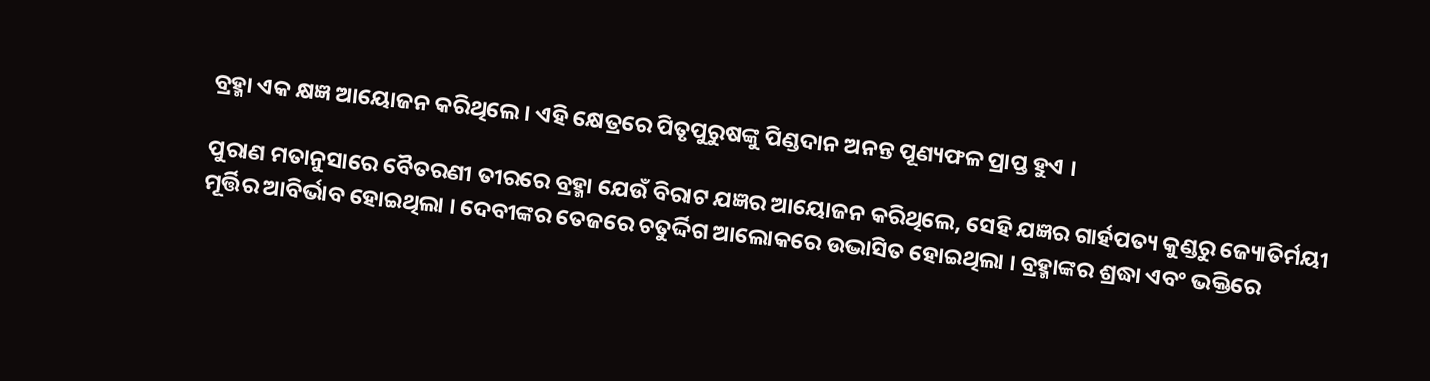ବ୍ରହ୍ମା ଏକ କ୍ଷଜ୍ଞ ଆୟୋଜନ କରିଥିଲେ । ଏହି କ୍ଷେତ୍ରରେ ପିତୃପୁରୁଷଙ୍କୁ ପିଣ୍ଡଦାନ ଅନନ୍ତ ପୂଣ୍ୟଫଳ ପ୍ରାପ୍ତ ହୁଏ ।

ପୁରାଣ ମତାନୁସାରେ ବୈତରଣୀ ତୀରରେ ବ୍ରହ୍ମା ଯେଉଁ ବିରାଟ ଯଜ୍ଞର ଆୟୋଜନ କରିଥିଲେ, ସେହି ଯଜ୍ଞର ଗାର୍ହପତ୍ୟ କୁଣ୍ଡରୁ ଜ୍ୟୋତିର୍ମୟୀ ମୂର୍ତ୍ତିର ଆବିର୍ଭାବ ହୋଇଥିଲା । ଦେବୀଙ୍କର ତେଜରେ ଚତୁର୍ଦ୍ଦିଗ ଆଲୋକରେ ଉଦ୍ଭାସିତ ହୋଇଥିଲା । ବ୍ରହ୍ମାଙ୍କର ଶ୍ରଦ୍ଧା ଏବଂ ଭକ୍ତିରେ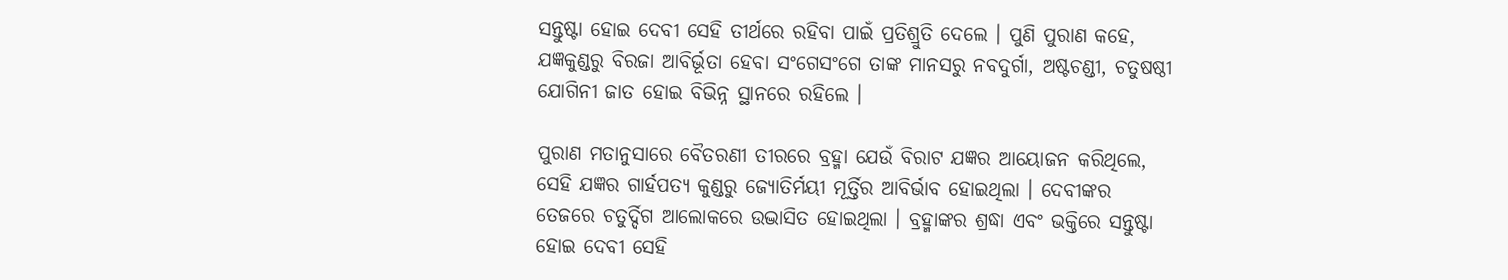ସନ୍ତୁଷ୍ଟା ହୋଇ ଦେବୀ ସେହି ତୀର୍ଥରେ ରହିବା ପାଇଁ ପ୍ରତିଶ୍ରୁତି ଦେଲେ । ପୁଣି ପୁରାଣ କହେ, ଯଜ୍ଞକୁଣ୍ଡରୁ ବିରଜା ଆବିର୍ଭୂତା ହେବା ସଂଗେସଂଗେ ତାଙ୍କ ମାନସରୁ ନବଦୁର୍ଗା, ଅଷ୍ଟଚଣ୍ଡୀ, ଚତୁଷଷ୍ଠୀ ଯୋଗିନୀ ଜାତ ହୋଇ ବିଭିନ୍ନ ସ୍ଥାନରେ ରହିଲେ ।

ପୁରାଣ ମତାନୁସାରେ ବୈତରଣୀ ତୀରରେ ବ୍ରହ୍ମା ଯେଉଁ ବିରାଟ ଯଜ୍ଞର ଆୟୋଜନ କରିଥିଲେ, ସେହି ଯଜ୍ଞର ଗାର୍ହପତ୍ୟ କୁଣ୍ଡରୁ ଜ୍ୟୋତିର୍ମୟୀ ମୂର୍ତ୍ତିର ଆବିର୍ଭାବ ହୋଇଥିଲା । ଦେବୀଙ୍କର ତେଜରେ ଚତୁର୍ଦ୍ଦିଗ ଆଲୋକରେ ଉଦ୍ଭାସିତ ହୋଇଥିଲା । ବ୍ରହ୍ମାଙ୍କର ଶ୍ରଦ୍ଧା ଏବଂ ଭକ୍ତିରେ ସନ୍ତୁଷ୍ଟା ହୋଇ ଦେବୀ ସେହି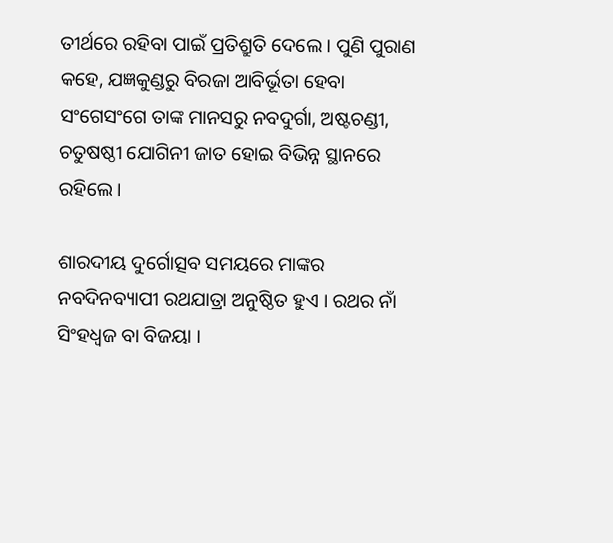ତୀର୍ଥରେ ରହିବା ପାଇଁ ପ୍ରତିଶ୍ରୁତି ଦେଲେ । ପୁଣି ପୁରାଣ କହେ, ଯଜ୍ଞକୁଣ୍ଡରୁ ବିରଜା ଆବିର୍ଭୂତା ହେବା ସଂଗେସଂଗେ ତାଙ୍କ ମାନସରୁ ନବଦୁର୍ଗା, ଅଷ୍ଟଚଣ୍ଡୀ, ଚତୁଷଷ୍ଠୀ ଯୋଗିନୀ ଜାତ ହୋଇ ବିଭିନ୍ନ ସ୍ଥାନରେ ରହିଲେ ।

ଶାରଦୀୟ ଦୁର୍ଗୋତ୍ସବ ସମୟରେ ମାଙ୍କର ନବଦିନବ୍ୟାପୀ ରଥଯାତ୍ରା ଅନୁଷ୍ଠିତ ହୁଏ । ରଥର ନାଁ ସିଂହଧ୍ବଜ ବା ବିଜୟା ।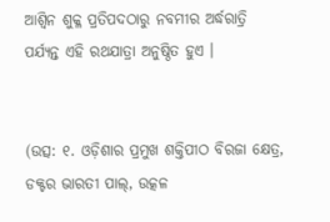ଆଶ୍ୱିନ ଶୁକ୍ଳ ପ୍ରତିପଦଠାରୁ ନବମୀର ଅର୍ଦ୍ଧରାତ୍ରି ପର୍ଯ୍ୟନ୍ତ ଏହି ରଥଯାତ୍ରା ଅନୁଷ୍ଠିତ ହୁଏ ।


(ଉତ୍ସ: ୧. ଓଡ଼ିଶାର ପ୍ରମୁଖ ଶକ୍ତିପୀଠ ବିରଜା କ୍ଷେତ୍ର, ଡକ୍ଟର ଭାରତୀ ପାଲ୍, ଉତ୍କଳ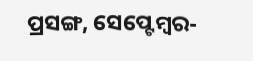ପ୍ରସଙ୍ଗ, ସେପ୍ଟେମ୍ବର-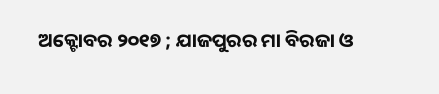ଅକ୍ଟୋବର ୨୦୧୭ ; ଯାଜପୁରର ମା ବିରଜା ଓ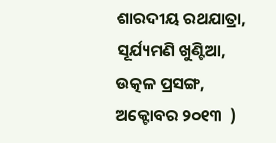ଶାରଦୀୟ ରଥଯାତ୍ରା, ସୂର୍ଯ୍ୟମଣି ଖୁଣ୍ଟିଆ, ଉତ୍କଳ ପ୍ରସଙ୍ଗ, ଅକ୍ଟୋବର ୨୦୧୩  )